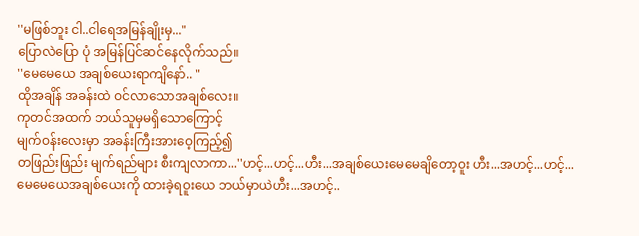''မဖြစ်ဘူး ငါ..ငါရေအမြန်ချိုးမှ..."
ပြောလဲပြော ပုံ အမြန်ပြင်ဆင်နေလိုက်သည်။
''မေမေယေ အချစ်ယေးရာကျိနော်.. "
ထိုအချိန် အခန်းထဲ ဝင်လာသောအချစ်လေး။
ကုတင်အထက် ဘယ်သူမှမရှိသောကြောင့်
မျက်ဝန်းလေးမှာ အခန်းကြီးအားဝေ့ကြည့်၍
တဖြည်းဖြည်း မျက်ရည်များ စီးကျလာကာ...''ဟင့်...ဟင့်...ဟီး...အချစ်ယေးမေမေချိတော့ဝူး ဟီး...အဟင့်...ဟင့်...မေမေယေအချစ်ယေးကို ထားခဲ့ရဝူးယေ ဘယ်မှာယဲဟီး...အဟင့်..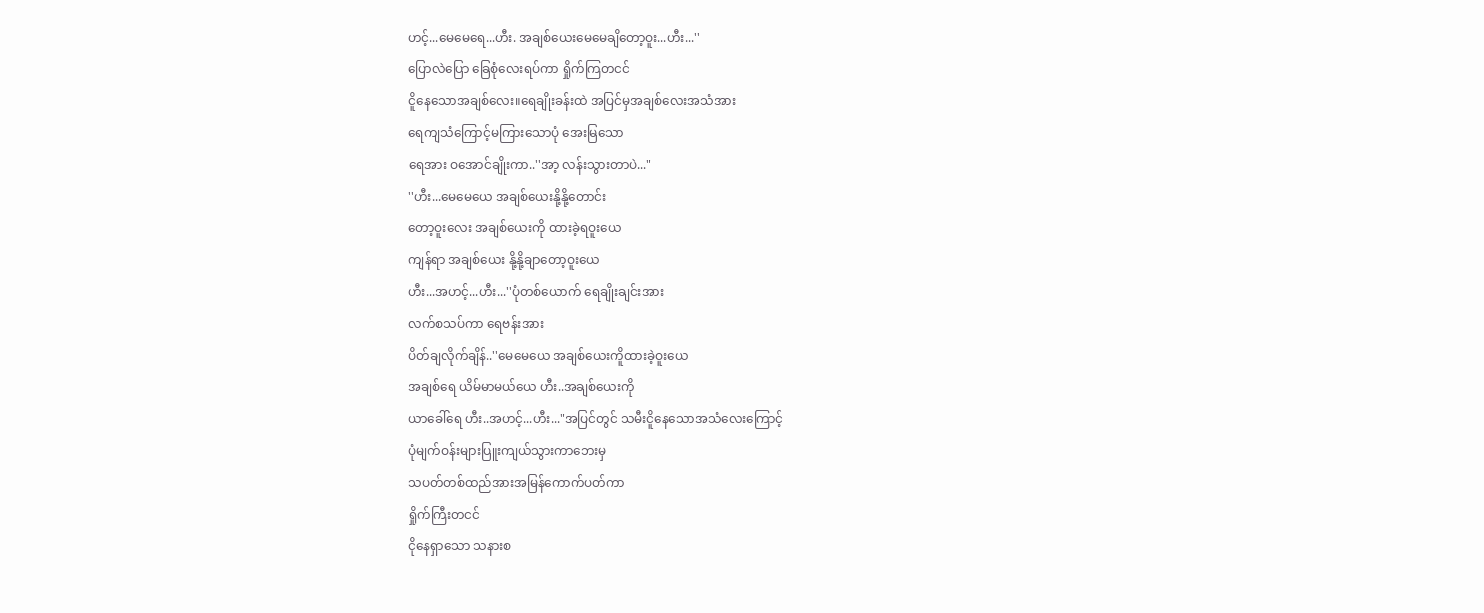ဟင့်...မေမေရေ...ဟီး. အချစ်ယေးမေမေချိတော့ဝူး...ဟီး...''
ပြောလဲပြော ခြေစုံလေးရပ်ကာ ရှိုက်ကြတငင်
ငိူနေသောအချစ်လေး။ရေချိုးခန်းထဲ အပြင်မှအချစ်လေးအသံအား
ရေကျသံကြောင့်မကြားသောပုံ အေးမြသော
ရေအား ဝအောင်ချိုးကာ..''အာ့ လန်းသွားတာပဲ..."
''ဟီး...မေမေယေ အချစ်ယေးနို့နို့တောင်း
တော့ဝူးလေး အချစ်ယေးကို ထားခဲ့ရဝူးယေ
ကျန်ရာ အချစ်ယေး နို့နို့ချာတော့ဝူးယေ
ဟီး...အဟင့်...ဟီး...''ပုံတစ်ယောက် ရေချိုးချင်းအား
လက်စသပ်ကာ ရေဗန်းအား
ပိတ်ချလိုက်ချိန်..''မေမေယေ အချစ်ယေးကိူထားခဲ့ဝူးယေ
အချစ်ရေ ယိမ်မာမယ်ယေ ဟီး..အချစ်ယေးကို
ယာခေါ်ရေ ဟီး..အဟင့်...ဟီး..."အပြင်တွင် သမီးငိူနေသောအသံလေးကြောင့်
ပုံမျက်ဝန်းများပြူးကျယ်သွားကာဘေးမှ
သပတ်တစ်ထည်အားအမြန်ကောက်ပတ်ကာ
ရှိုက်ကြီးတငင်
ငိုနေရှာသော သနားစ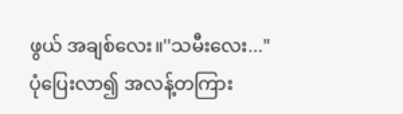ဖွယ် အချစ်လေး။''သမီးလေး..."
ပုံပြေးလာ၍ အလန့်တကြား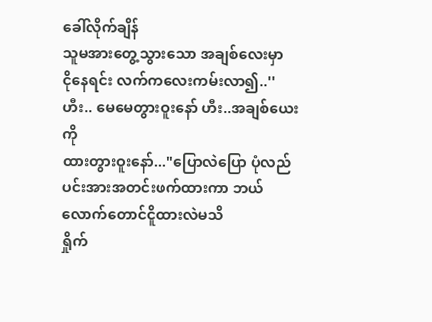ခေါ်လိုက်ချိန်
သူမအားတွေ့သွားသော အချစ်လေးမှာ
ငိုနေရင်း လက်ကလေးကမ်းလာ၍..''ဟီး.. မေမေတွားဝူးနော် ဟီး..အချစ်ယေးကို
ထားတွားဝူးနော်..."ပြောလဲပြော ပုံလည်ပင်းအားအတင်းဖက်ထားကာ ဘယ်လောက်တောင်ငိူထားလဲမသိ
ရှိုက်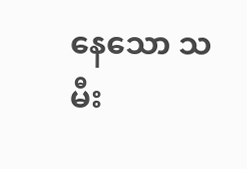နေသော သမီး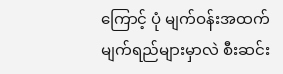ကြောင့် ပုံ မျက်ဝန်းအထက်
မျက်ရည်များမှာလဲ စီးဆင်း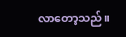လာတော့သည်။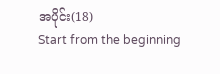အပိုင်း(18)
Start from the beginning